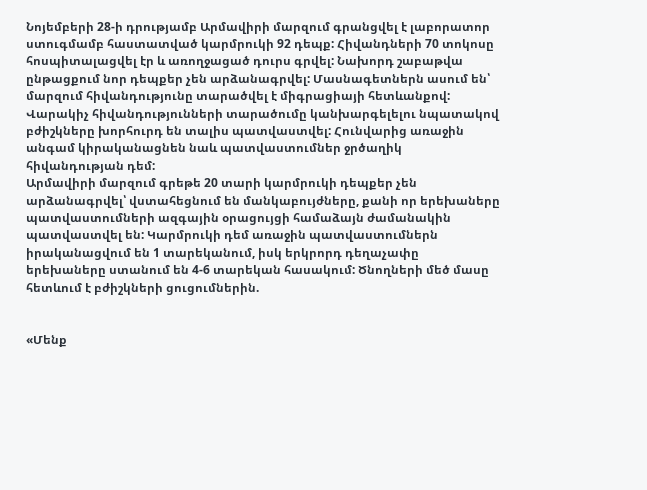Նոյեմբերի 28-ի դրությամբ Արմավիրի մարզում գրանցվել է լաբորատոր ստուգմամբ հաստատված կարմրուկի 92 դեպք: Հիվանդների 70 տոկոսը հոսպիտալացվել էր և առողջացած դուրս գրվել: Նախորդ շաբաթվա ընթացքում նոր դեպքեր չեն արձանագրվել: Մասնագետներն ասում են՝ մարզում հիվանդությունը տարածվել է միգրացիայի հետևանքով: Վարակիչ հիվանդությունների տարածումը կանխարգելելու նպատակով բժիշկները խորհուրդ են տալիս պատվաստվել: Հունվարից առաջին անգամ կիրականացնեն նաև պատվաստումներ ջրծաղիկ հիվանդության դեմ:
Արմավիրի մարզում գրեթե 20 տարի կարմրուկի դեպքեր չեն արձանագրվել՝ վստահեցնում են մանկաբույժները, քանի որ երեխաները պատվաստումների ազգային օրացույցի համաձայն ժամանակին պատվաստվել են: Կարմրուկի դեմ առաջին պատվաստումներն իրականացվում են 1 տարեկանում, իսկ երկրորդ դեղաչափը երեխաները ստանում են 4-6 տարեկան հասակում: Ծնողների մեծ մասը հետևում է բժիշկների ցուցումներին.


«Մենք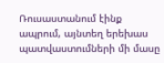Ռուսաստանում էինք ապրում, այնտեղ երեխաս պատվաստումների մի մասը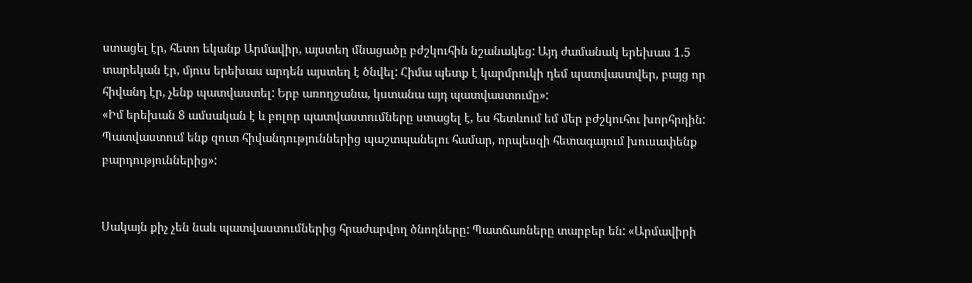ստացել էր, հետո եկանք Արմավիր, այստեղ մնացածը բժշկուհին նշանակեց: Այդ ժամանակ երեխաս 1.5 տարեկան էր, մյուս երեխաս արդեն այստեղ է ծնվել: Հիմա պետք է կարմրուկի դեմ պատվաստվեր, բայց որ հիվանդ էր, չենք պատվաստել: Երբ առողջանա, կստանա այդ պատվաստումը»:
«Իմ երեխան 8 ամսական է և բոլոր պատվաստումները ստացել է, ես հետևում եմ մեր բժշկուհու խորհրդին: Պատվաստում ենք զուտ հիվանդություններից պաշտպանելու համար, որպեսզի հետագայում խուսափենք բարդություններից»:


Սակայն քիչ չեն նաև պատվաստումներից հրաժարվող ծնողները: Պատճառները տարբեր են: «Արմավիրի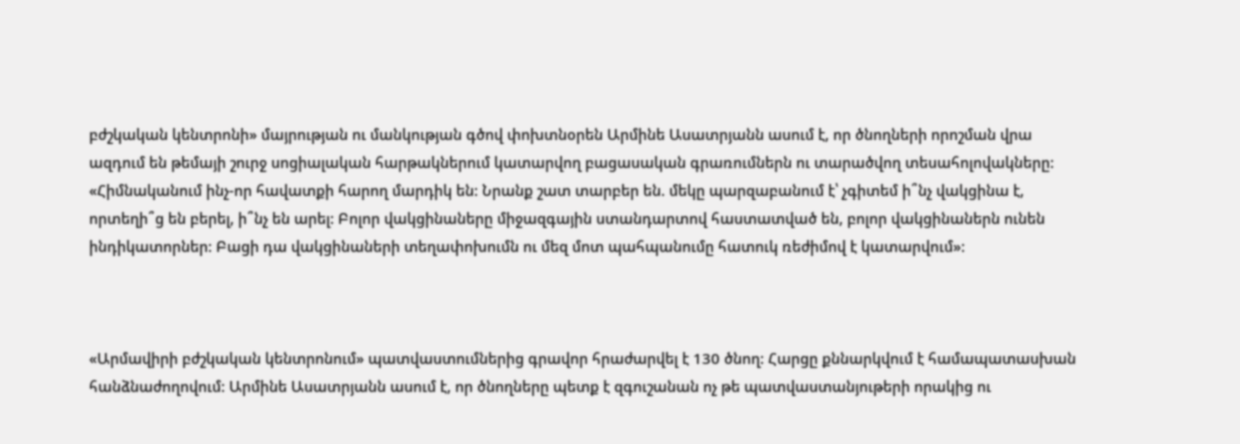բժշկական կենտրոնի» մայրության ու մանկության գծով փոխտնօրեն Արմինե Ասատրյանն ասում է, որ ծնողների որոշման վրա ազդում են թեմայի շուրջ սոցիալական հարթակներում կատարվող բացասական գրառումներն ու տարածվող տեսահոլովակները:
«Հիմնականում ինչ-որ հավատքի հարող մարդիկ են: Նրանք շատ տարբեր են. մեկը պարզաբանում է՝ չգիտեմ ի՞նչ վակցինա է, որտեղի՞ց են բերել, ի՞նչ են արել: Բոլոր վակցինաները միջազգային ստանդարտով հաստատված են, բոլոր վակցինաներն ունեն ինդիկատորներ: Բացի դա վակցինաների տեղափոխումն ու մեզ մոտ պահպանումը հատուկ ռեժիմով է կատարվում»:



«Արմավիրի բժշկական կենտրոնում» պատվաստումներից գրավոր հրաժարվել է 130 ծնող: Հարցը քննարկվում է համապատասխան հանձնաժողովում: Արմինե Ասատրյանն ասում է, որ ծնողները պետք է զգուշանան ոչ թե պատվաստանյութերի որակից ու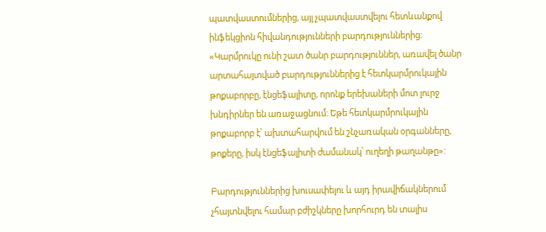պատվաստումներից, այլ չպատվաստվելու հետևանքով ինֆեկցիոն հիվանդությունների բարդություններից։
«Կարմրուկը ունի շատ ծանր բարդություններ, առավել ծանր արտահայտված բարդություններից է հետկարմրուկային թոքաբորբը, էնցեֆալիտը, որոնք երեխաների մոտ լուրջ խնդիրներ են առաջացնում: Եթե հետկարմրուկային թոքաբորբ է՝ ախտահարվում են շնչառական օրգանները, թոքերը, իսկ էնցեֆալիտի ժամանակ՝ ուղեղի թաղանթը»:

Բարդություններից խուսափելու և այդ իրավիճակներում չհայտնվելու համար բժիշկները խորհուրդ են տալիս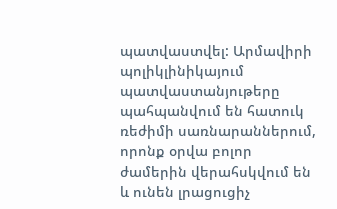պատվաստվել: Արմավիրի պոլիկլինիկայում պատվաստանյութերը պահպանվում են հատուկ ռեժիմի սառնարաններում, որոնք օրվա բոլոր ժամերին վերահսկվում են և ունեն լրացուցիչ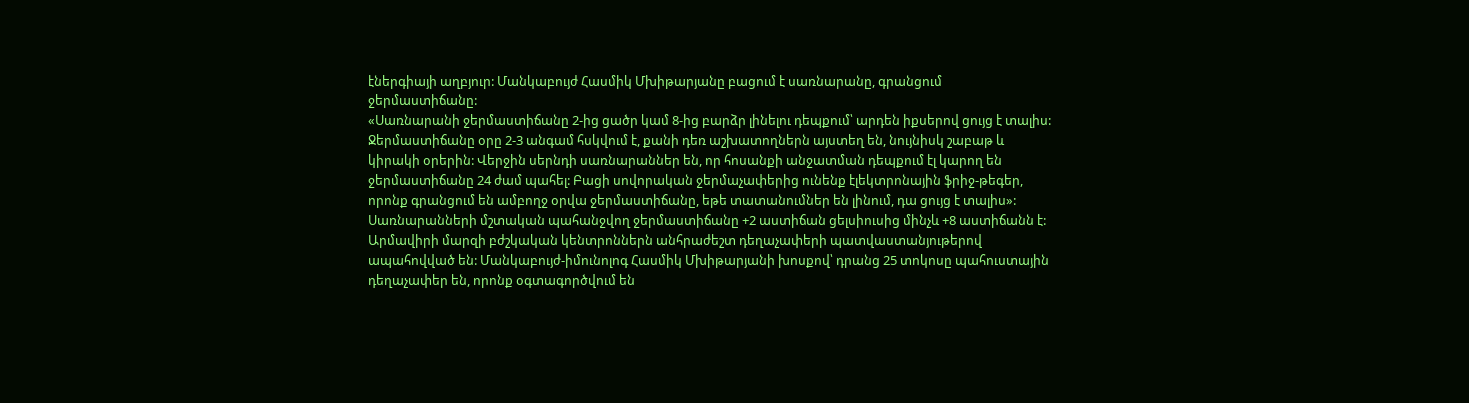էներգիայի աղբյուր: Մանկաբույժ Հասմիկ Մխիթարյանը բացում է սառնարանը, գրանցում ջերմաստիճանը:
«Սառնարանի ջերմաստիճանը 2-ից ցածր կամ 8-ից բարձր լինելու դեպքում՝ արդեն իքսերով ցույց է տալիս: Ջերմաստիճանը օրը 2-3 անգամ հսկվում է, քանի դեռ աշխատողներն այստեղ են, նույնիսկ շաբաթ և կիրակի օրերին: Վերջին սերնդի սառնարաններ են, որ հոսանքի անջատման դեպքում էլ կարող են ջերմաստիճանը 24 ժամ պահել: Բացի սովորական ջերմաչափերից ունենք էլեկտրոնային ֆրիջ-թեգեր, որոնք գրանցում են ամբողջ օրվա ջերմաստիճանը, եթե տատանումներ են լինում, դա ցույց է տալիս»:
Սառնարանների մշտական պահանջվող ջերմաստիճանը +2 աստիճան ցելսիուսից մինչև +8 աստիճանն է: Արմավիրի մարզի բժշկական կենտրոններն անհրաժեշտ դեղաչափերի պատվաստանյութերով ապահովված են: Մանկաբույժ-իմունոլոգ Հասմիկ Մխիթարյանի խոսքով՝ դրանց 25 տոկոսը պահուստային դեղաչափեր են, որոնք օգտագործվում են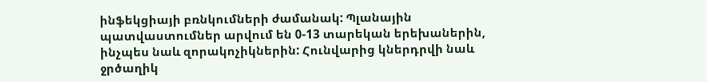ինֆեկցիայի բռնկումների ժամանակ: Պլանային պատվաստումներ արվում են 0-13 տարեկան երեխաներին, ինչպես նաև զորակոչիկներին: Հունվարից կներդրվի նաև ջրծաղիկ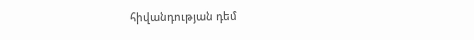հիվանդության դեմ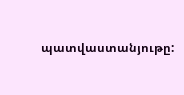պատվաստանյութը: